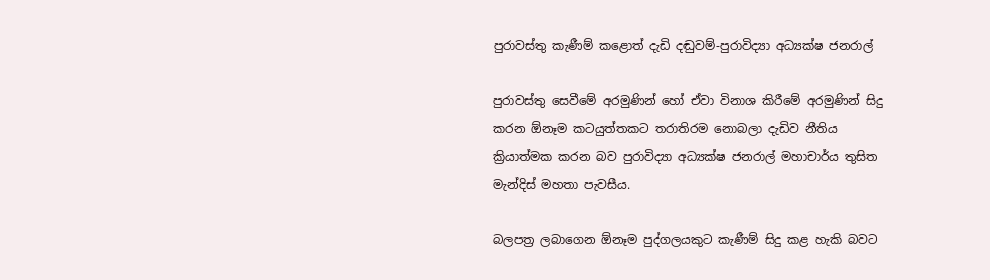පුරාවස්තු කැණීම් කළොත් දැඩි දඬුවම්-පුරාවිද්‍යා අධ්‍යක්ෂ ජනරාල්

පුරාවස්තු සෙවීමේ අරමුණින් හෝ ඒවා විනාශ කිරීමේ අරමුණින් සිදු කරන ඕනෑම කටයුත්තකට තරාතිරම නොබලා දැඩිව නීතිය ක්‍රියාත්මක කරන බව පුරාවිද්‍යා අධ්‍යක්ෂ ජනරාල් මහාචාර්ය තුසිත මැන්දිස් මහතා පැවසීය.

බලපත්‍ර ලබාගෙන ඕනෑම පුද්ගලයකුට කැණීම් සිදු කළ හැකි බවට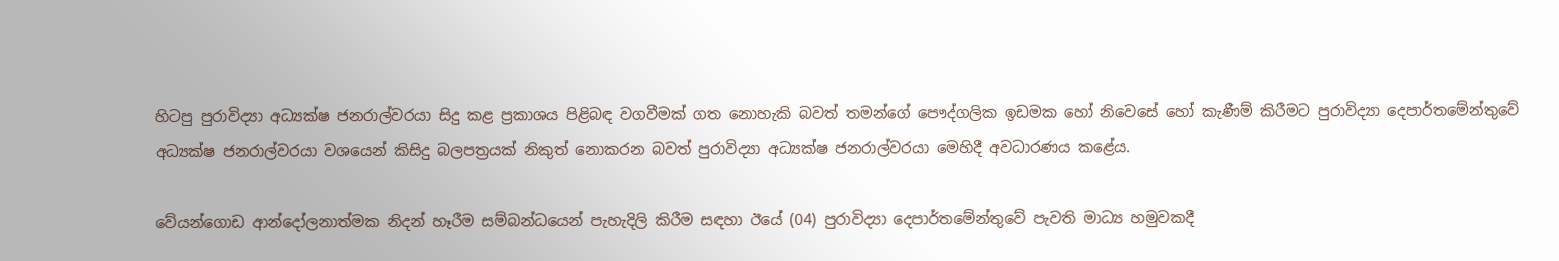හිටපු පුරාවිද්‍යා අධ්‍යක්ෂ ජනරාල්වරයා සිදු කළ ප්‍රකාශය පිළිබඳ වගවීමක් ගත නොහැකි බවත් තමන්ගේ පෞද්ගලික ඉඩමක හෝ නිවෙසේ හෝ කැණීම් කිරීමට පුරාවිද්‍යා දෙපාර්තමේන්තුවේ අධ්‍යක්ෂ ජනරාල්වරයා වශයෙන් කිසිදු බලපත්‍රයක් නිකුත් නොකරන බවත් පුරාවිද්‍යා අධ්‍යක්ෂ ජනරාල්වරයා මෙහිදී අවධාරණය කළේය.

වේයන්ගොඩ ආන්දෝලනාත්මක නිදන් හෑරීම සම්බන්ධයෙන් පැහැදිලි කිරීම සඳහා ඊයේ (04) පුරාවිද්‍යා දෙපාර්තමේන්තුවේ පැවති මාධ්‍ය හමුවකදී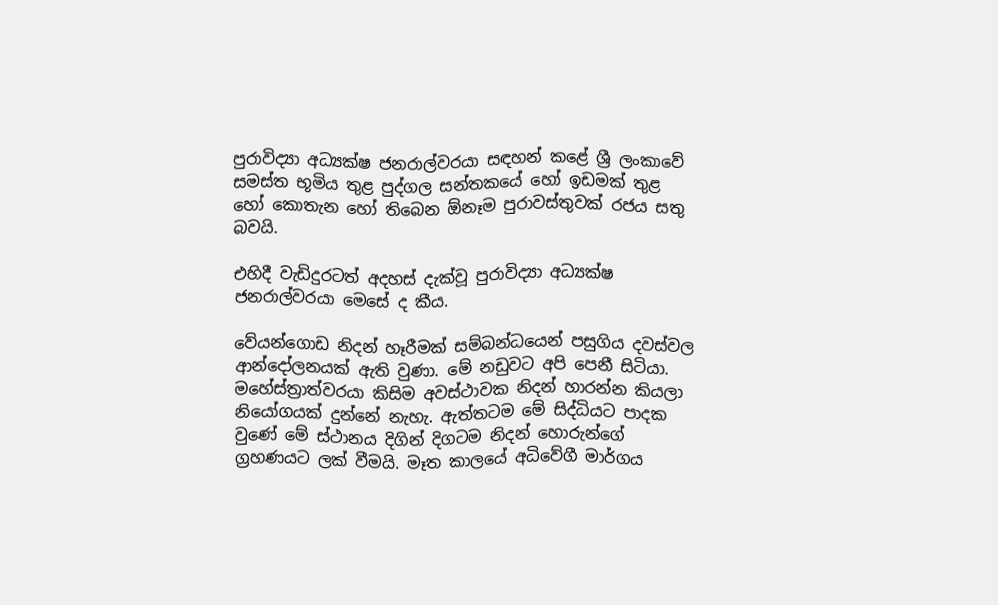පුරාවිද්‍යා අධ්‍යක්ෂ ජනරාල්වරයා සඳහන් කළේ ශ්‍රී ලංකාවේ සමස්ත භූමිය තුළ පුද්ගල සන්තකයේ හෝ ඉඩමක් තුළ හෝ කොතැන හෝ තිබෙන ඕනෑම පුරාවස්තුවක් රජය සතු බවයි.

එහිදී වැඩිදුරටත් අදහස් දැක්වූ පුරාවිද්‍යා අධ්‍යක්ෂ ජනරාල්වරයා මෙසේ ද කීය.

වේයන්ගොඩ නිදන් හෑරීමක් සම්බන්ධයෙන් පසුගිය දවස්වල ආන්දෝලනයක් ඇති වුණා. මේ නඩුවට අපි පෙනී සිටියා. මහේස්ත්‍රාත්වරයා කිසිම අවස්ථාවක නිදන් හාරන්න කියලා නියෝගයක් දුන්නේ නැහැ. ඇත්තටම මේ සිද්ධියට පාදක වුණේ මේ ස්ථානය දිගින් දිගටම නිදන් හොරුන්ගේ ග්‍රහණයට ලක් වීමයි. මෑත කාලයේ අධිවේගී මාර්ගය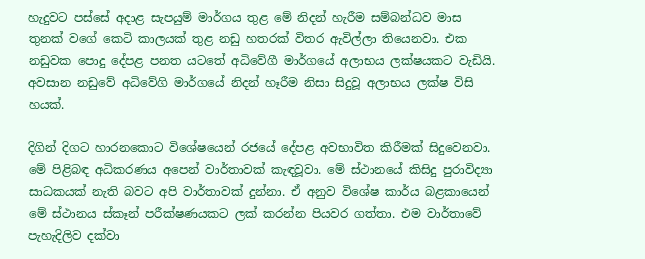හැදුවට පස්සේ අදාළ සැපයුම් මාර්ගය තුළ මේ නිදන් හැරීම සම්බන්ධව මාස තුනක් වගේ කෙටි කාලයක් තුළ නඩු හතරක් විතර ඇවිල්ලා තියෙනවා. එක නඩුවක පොදු දේපළ පනත යටතේ අධිවේගී මාර්ගයේ අලාභය ලක්ෂයකට වැඩියි. අවසාන නඩුවේ අධිවේගි මාර්ගයේ නිදන් හෑරීම නිසා සිදුවූ අලාභය ලක්ෂ විසි හයක්.

දිගින් දිගට හාරනකොට විශේෂයෙන් රජයේ දේපළ අවභාවිත කිරීමක් සිදුවෙනවා. මේ පිළිබඳ අධිකරණය අපෙන් වාර්තාවක් කැඳවූවා. මේ ස්ථානයේ කිසිදු පුරාවිද්‍යා සාධකයක් නැති බවට අපි වාර්තාවක් දුන්නා. ඒ අනුව විශේෂ කාර්ය බළකායෙන් මේ ස්ථානය ස්කෑන් පරීක්ෂණයකට ලක් කරන්න පියවර ගත්තා. එම වාර්තාවේ පැහැදිලිව දක්වා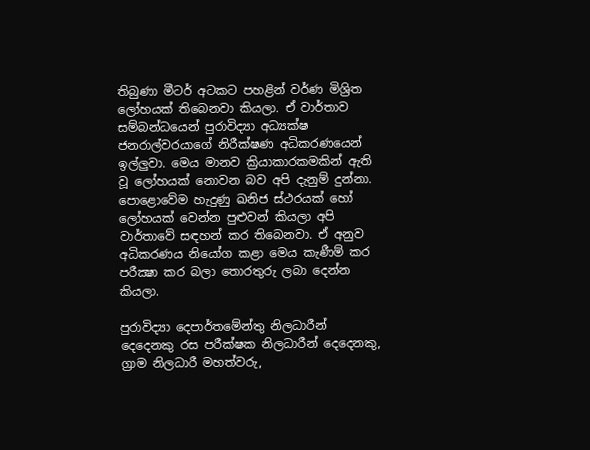තිබුණා මීටර් අටකට පහළින් වර්ණ මිශ්‍රිත ලෝහයක් තිබෙනවා කියලා. ඒ වාර්තාව සම්බන්ධයෙන් පුරාවිද්‍යා අධ්‍යක්ෂ ජනරාල්වරයාගේ නිරීක්ෂණ අධිකරණයෙන් ඉල්ලුවා. මෙය මානව ක්‍රියාකාරකමකින් ඇති වූ ලෝහයක් නොවන බව අපි දැනුම් දුන්නා. පොළොවේම හැදුණු ඛනිජ ස්ථරයක් හෝ ලෝහයක් වෙන්න පුළුවන් කියලා අපි වාර්තාවේ සඳහන් කර තිබෙනවා. ඒ අනුව අධිකරණය නියෝග කළා මෙය කැණීම් කර පරීක්‍ෂා කර බලා තොරතුරු ලබා දෙන්න කියලා.

පුරාවිද්‍යා දෙපාර්තමේන්තු නිලධාරීන් දෙදෙනකු රස පරීක්ෂක නිලධාරීන් දෙදෙනකු, ග්‍රාම නිලධාරී මහත්වරු,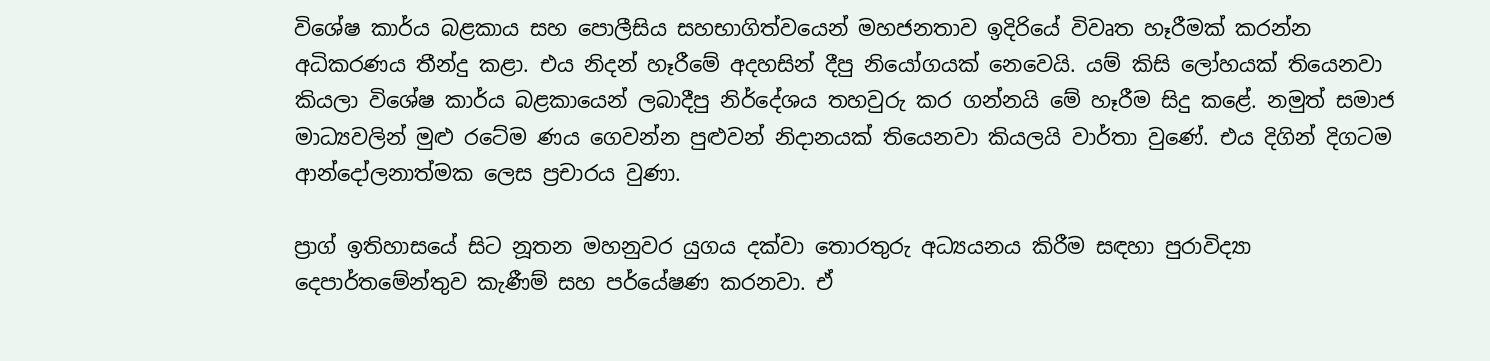විශේෂ කාර්ය බළකාය සහ පොලීසිය සහභාගිත්වයෙන් මහජනතාව ඉදිරියේ විවෘත හෑරීමක් කරන්න අධිකරණය තීන්දු කළා. එය නිදන් හෑරීමේ අදහසින් දීපු නියෝගයක් නෙවෙයි. යම් කිසි ලෝහයක් තියෙනවා කියලා විශේෂ කාර්ය බළකායෙන් ලබාදීපු නිර්දේශය තහවුරු කර ගන්නයි මේ හෑරීම සිදු කළේ. නමුත් සමාජ මාධ්‍යවලින් මුළු රටේම ණය ගෙවන්න පුළුවන් නිදානයක් තියෙනවා කියලයි වාර්තා වුණේ. එය දිගින් දිගටම ආන්දෝලනාත්මක ලෙස ප්‍රචාරය වුණා.

ප්‍රාග් ඉතිහාසයේ සිට නූතන මහනුවර යුගය දක්වා තොරතුරු අධ්‍යයනය කිරීම සඳහා පුරාවිද්‍යා දෙපාර්තමේන්තුව කැණීම් සහ පර්යේෂණ කරනවා. ඒ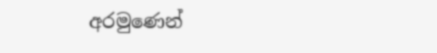අරමුණෙන්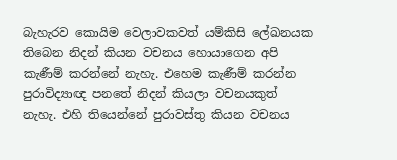බැහැරව කොයිම වෙලාවකවත් යම්කිසි ලේඛනයක තිබෙන නිදන් කියන වචනය හොයාගෙන අපි කැණීම් කරන්නේ නැහැ. එහෙම කැණීම් කරන්න පුරාවිද්‍යාඥ පනතේ නිදන් කියලා වචනයකුත් නැහැ. එහි තියෙන්නේ පුරාවස්තු කියන වචනය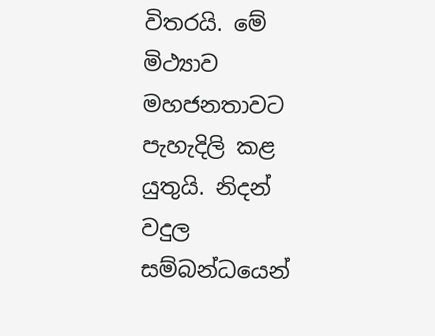විතරයි. මේ මිථ්‍යාව මහජනතාවට පැහැදිලි කළ යුතුයි. නිදන් වදුල සම්බන්ධයෙන්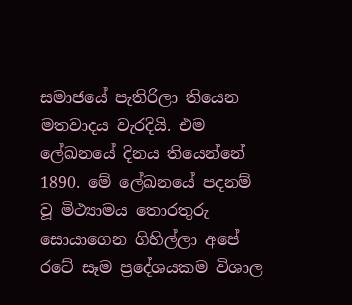සමාජයේ පැතිරිලා තියෙන මතවාදය වැරදියි. එම ලේඛනයේ දිනය තියෙන්නේ 1890. මේ ලේඛනයේ පදනම් වූ මිථ්‍යාමය තොරතුරු සොයාගෙන ගිහිල්ලා අපේ රටේ සෑම ප්‍රදේශයකම විශාල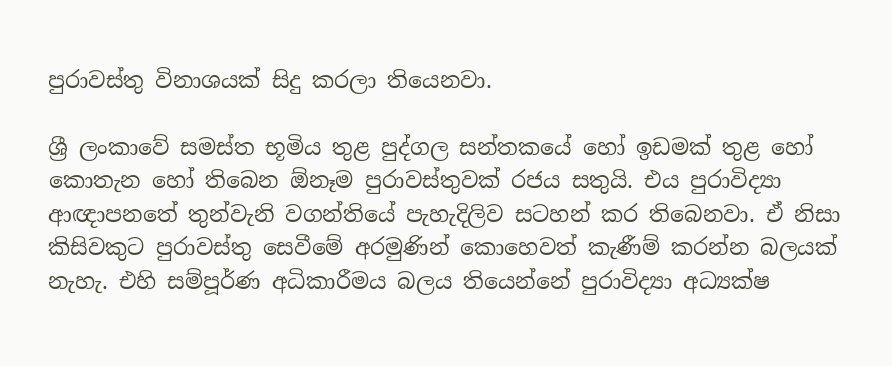පුරාවස්තු විනාශයක් සිදු කරලා තියෙනවා.

ශ්‍රී ලංකාවේ සමස්ත භූමිය තුළ පුද්ගල සන්තකයේ හෝ ඉඩමක් තුළ හෝ කොතැන හෝ තිබෙන ඕනෑම පුරාවස්තුවක් රජය සතුයි. එය පුරාවිද්‍යා ආඥාපනතේ තුන්වැනි වගන්තියේ පැහැදිලිව සටහන් කර තිබෙනවා. ඒ නිසා කිසිවකුට පුරාවස්තු සෙවීමේ අරමුණින් කොහෙවත් කැණීම් කරන්න බලයක් නැහැ. එහි සම්පූර්ණ අධිකාරීමය බලය තියෙන්නේ පුරාවිද්‍යා අධ්‍යක්ෂ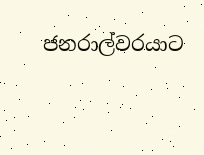ජනරාල්වරයාට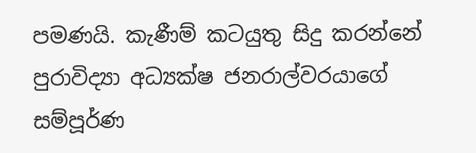පමණයි. කැණීම් කටයුතු සිදු කරන්නේ පුරාවිද්‍යා අධ්‍යක්ෂ ජනරාල්වරයාගේ සම්පූර්ණ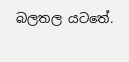බලතල යටතේ.